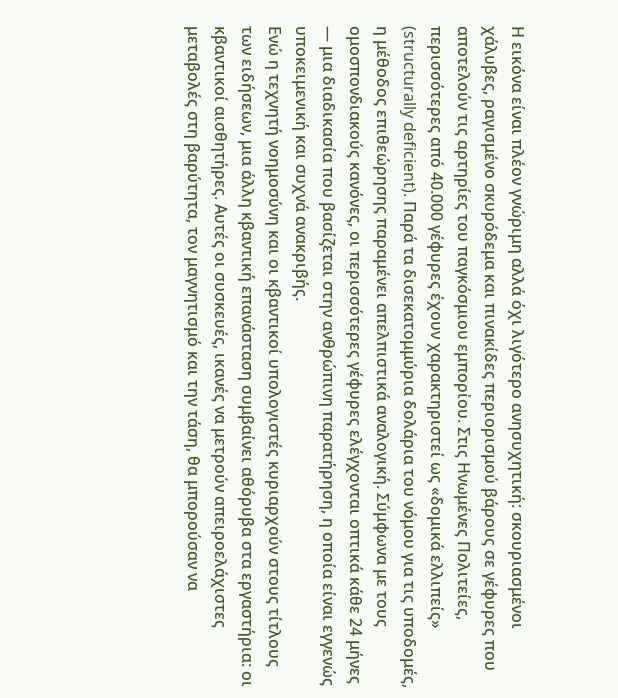Η εικόνα είναι πλέον γνώριμη αλλά όχι λιγότερο ανησυχητική: σκουριασμένοι χάλυβες, ραγισμένο σκυρόδεμα και πινακίδες περιορισμού βάρους σε γέφυρες που αποτελούν τις αρτηρίες του παγκόσμιου εμπορίου. Στις Ηνωμένες Πολιτείες, περισσότερες από 40.000 γέφυρες έχουν χαρακτηριστεί ως «δομικά ελλιπείς» (structurally deficient). Παρά τα δισεκατομμύρια δολάρια του νόμου για τις υποδομές, η μέθοδος επιθεώρησης παραμένει απελπιστικά αναλογική. Σύμφωνα με τους ομοσπονδιακούς κανόνες, οι περισσότερες γέφυρες ελέγχονται οπτικά κάθε 24 μήνες — μια διαδικασία που βασίζεται στην ανθρώπινη παρατήρηση, η οποία είναι εγγενώς υποκειμενική και συχνά ανακριβής.
Ενώ η τεχνητή νοημοσύνη και οι κβαντικοί υπολογιστές κυριαρχούν στους τίτλους των ειδήσεων, μια άλλη κβαντική επανάσταση συμβαίνει αθόρυβα στα εργαστήρια: οι κβαντικοί αισθητήρες. Αυτές οι συσκευές, ικανές να μετρούν απειροελάχιστες μεταβολές στη βαρύτητα, τον μαγνητισμό και την τάση, θα μπορούσαν να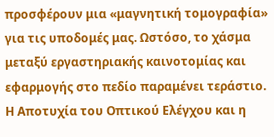προσφέρουν μια «μαγνητική τομογραφία» για τις υποδομές μας. Ωστόσο, το χάσμα μεταξύ εργαστηριακής καινοτομίας και εφαρμογής στο πεδίο παραμένει τεράστιο.
Η Αποτυχία του Οπτικού Ελέγχου και η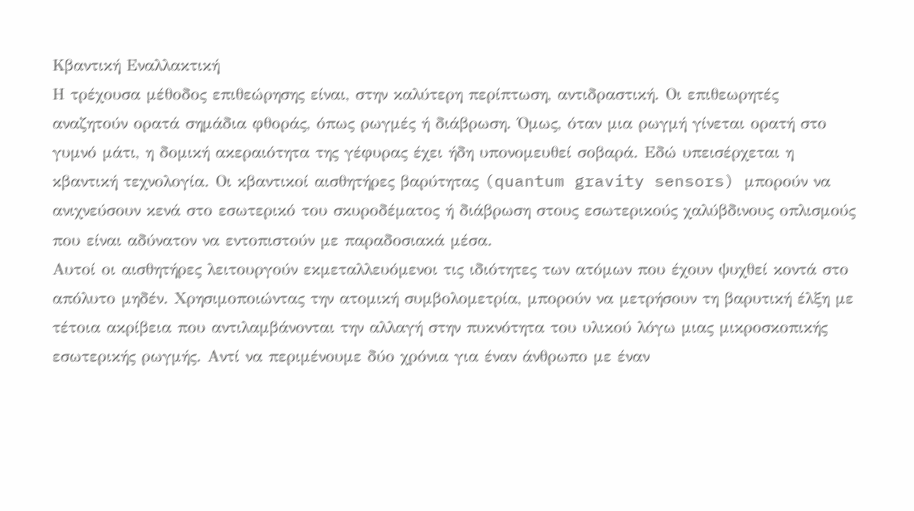Κβαντική Εναλλακτική
Η τρέχουσα μέθοδος επιθεώρησης είναι, στην καλύτερη περίπτωση, αντιδραστική. Οι επιθεωρητές αναζητούν ορατά σημάδια φθοράς, όπως ρωγμές ή διάβρωση. Όμως, όταν μια ρωγμή γίνεται ορατή στο γυμνό μάτι, η δομική ακεραιότητα της γέφυρας έχει ήδη υπονομευθεί σοβαρά. Εδώ υπεισέρχεται η κβαντική τεχνολογία. Οι κβαντικοί αισθητήρες βαρύτητας (quantum gravity sensors) μπορούν να ανιχνεύσουν κενά στο εσωτερικό του σκυροδέματος ή διάβρωση στους εσωτερικούς χαλύβδινους οπλισμούς που είναι αδύνατον να εντοπιστούν με παραδοσιακά μέσα.
Αυτοί οι αισθητήρες λειτουργούν εκμεταλλευόμενοι τις ιδιότητες των ατόμων που έχουν ψυχθεί κοντά στο απόλυτο μηδέν. Χρησιμοποιώντας την ατομική συμβολομετρία, μπορούν να μετρήσουν τη βαρυτική έλξη με τέτοια ακρίβεια που αντιλαμβάνονται την αλλαγή στην πυκνότητα του υλικού λόγω μιας μικροσκοπικής εσωτερικής ρωγμής. Αντί να περιμένουμε δύο χρόνια για έναν άνθρωπο με έναν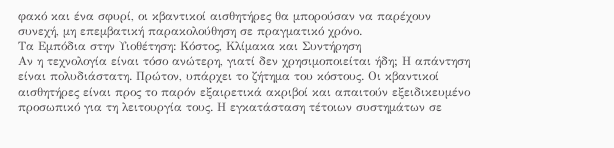φακό και ένα σφυρί, οι κβαντικοί αισθητήρες θα μπορούσαν να παρέχουν συνεχή, μη επεμβατική παρακολούθηση σε πραγματικό χρόνο.
Τα Εμπόδια στην Υιοθέτηση: Κόστος, Κλίμακα και Συντήρηση
Αν η τεχνολογία είναι τόσο ανώτερη, γιατί δεν χρησιμοποιείται ήδη; Η απάντηση είναι πολυδιάστατη. Πρώτον, υπάρχει το ζήτημα του κόστους. Οι κβαντικοί αισθητήρες είναι προς το παρόν εξαιρετικά ακριβοί και απαιτούν εξειδικευμένο προσωπικό για τη λειτουργία τους. Η εγκατάσταση τέτοιων συστημάτων σε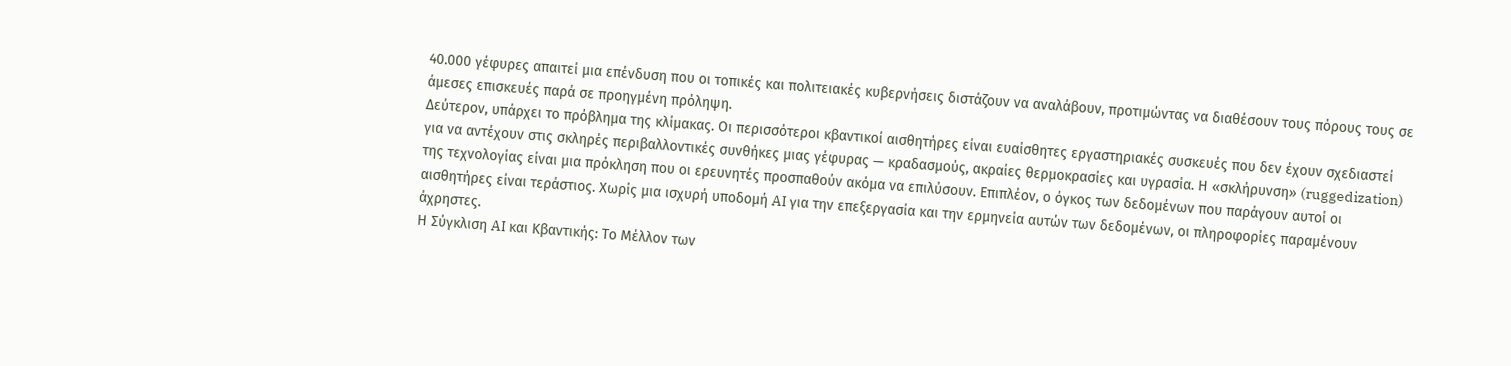40.000 γέφυρες απαιτεί μια επένδυση που οι τοπικές και πολιτειακές κυβερνήσεις διστάζουν να αναλάβουν, προτιμώντας να διαθέσουν τους πόρους τους σε άμεσες επισκευές παρά σε προηγμένη πρόληψη.
Δεύτερον, υπάρχει το πρόβλημα της κλίμακας. Οι περισσότεροι κβαντικοί αισθητήρες είναι ευαίσθητες εργαστηριακές συσκευές που δεν έχουν σχεδιαστεί για να αντέχουν στις σκληρές περιβαλλοντικές συνθήκες μιας γέφυρας — κραδασμούς, ακραίες θερμοκρασίες και υγρασία. Η «σκλήρυνση» (ruggedization) της τεχνολογίας είναι μια πρόκληση που οι ερευνητές προσπαθούν ακόμα να επιλύσουν. Επιπλέον, ο όγκος των δεδομένων που παράγουν αυτοί οι αισθητήρες είναι τεράστιος. Χωρίς μια ισχυρή υποδομή AI για την επεξεργασία και την ερμηνεία αυτών των δεδομένων, οι πληροφορίες παραμένουν άχρηστες.
Η Σύγκλιση AI και Κβαντικής: Το Μέλλον των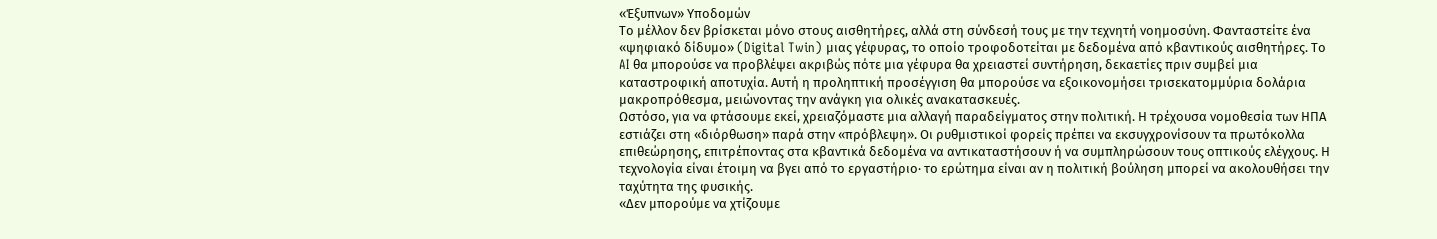«Έξυπνων» Υποδομών
Το μέλλον δεν βρίσκεται μόνο στους αισθητήρες, αλλά στη σύνδεσή τους με την τεχνητή νοημοσύνη. Φανταστείτε ένα «ψηφιακό δίδυμο» (Digital Twin) μιας γέφυρας, το οποίο τροφοδοτείται με δεδομένα από κβαντικούς αισθητήρες. Το AI θα μπορούσε να προβλέψει ακριβώς πότε μια γέφυρα θα χρειαστεί συντήρηση, δεκαετίες πριν συμβεί μια καταστροφική αποτυχία. Αυτή η προληπτική προσέγγιση θα μπορούσε να εξοικονομήσει τρισεκατομμύρια δολάρια μακροπρόθεσμα, μειώνοντας την ανάγκη για ολικές ανακατασκευές.
Ωστόσο, για να φτάσουμε εκεί, χρειαζόμαστε μια αλλαγή παραδείγματος στην πολιτική. Η τρέχουσα νομοθεσία των ΗΠΑ εστιάζει στη «διόρθωση» παρά στην «πρόβλεψη». Οι ρυθμιστικοί φορείς πρέπει να εκσυγχρονίσουν τα πρωτόκολλα επιθεώρησης, επιτρέποντας στα κβαντικά δεδομένα να αντικαταστήσουν ή να συμπληρώσουν τους οπτικούς ελέγχους. Η τεχνολογία είναι έτοιμη να βγει από το εργαστήριο· το ερώτημα είναι αν η πολιτική βούληση μπορεί να ακολουθήσει την ταχύτητα της φυσικής.
«Δεν μπορούμε να χτίζουμε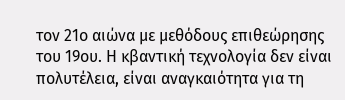τον 21ο αιώνα με μεθόδους επιθεώρησης του 19ου. Η κβαντική τεχνολογία δεν είναι πολυτέλεια, είναι αναγκαιότητα για τη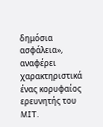δημόσια ασφάλεια», αναφέρει χαρακτηριστικά ένας κορυφαίος ερευνητής του MIT.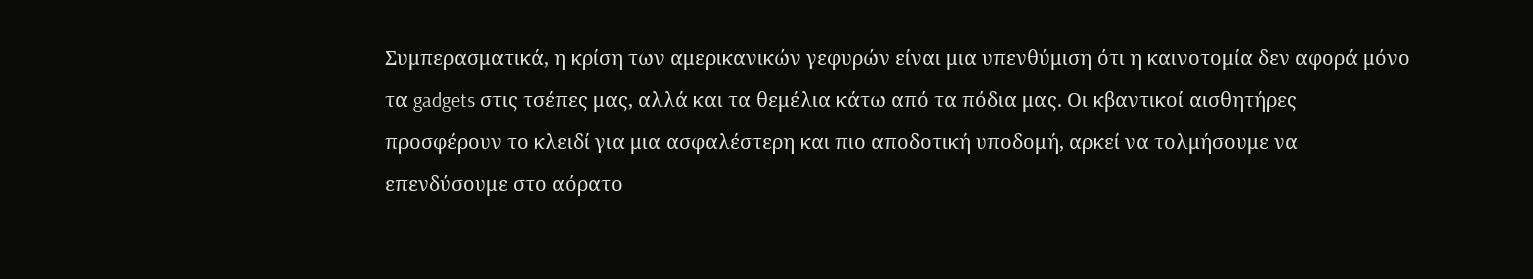Συμπερασματικά, η κρίση των αμερικανικών γεφυρών είναι μια υπενθύμιση ότι η καινοτομία δεν αφορά μόνο τα gadgets στις τσέπες μας, αλλά και τα θεμέλια κάτω από τα πόδια μας. Οι κβαντικοί αισθητήρες προσφέρουν το κλειδί για μια ασφαλέστερη και πιο αποδοτική υποδομή, αρκεί να τολμήσουμε να επενδύσουμε στο αόρατο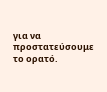για να προστατεύσουμε το ορατό.